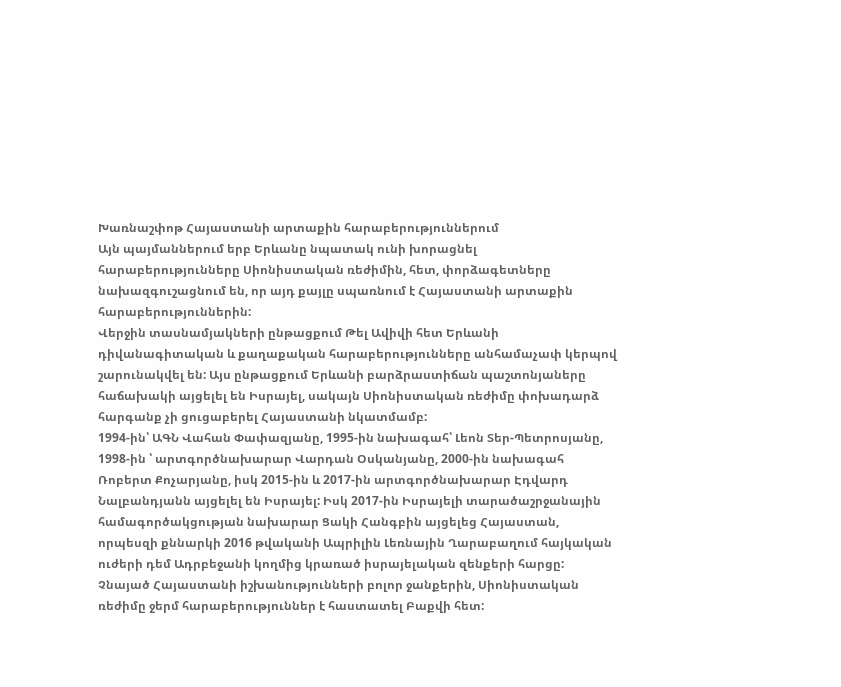Խառնաշփոթ Հայաստանի արտաքին հարաբերություններում
Այն պայմաններում երբ Երևանը նպատակ ունի խորացնել հարաբերությունները Սիոնիստական ռեժիմին, հետ, փորձագետները նախազգուշացնում են, որ այդ քայլը սպառնում է Հայաստանի արտաքին հարաբերություններին:
Վերջին տասնամյակների ընթացքում Թել Ավիվի հետ Երևանի դիվանագիտական և քաղաքական հարաբերությունները անհամաչափ կերպով շարունակվել են: Այս ընթացքում Երևանի բարձրաստիճան պաշտոնյաները հաճախակի այցելել են Իսրայել, սակայն Սիոնիստական ռեժիմը փոխադարձ հարգանք չի ցուցաբերել Հայաստանի նկատմամբ:
1994-ին՝ ԱԳՆ Վահան Փափազյանը, 1995-ին նախագահ՝ Լեոն Տեր-Պետրոսյանը, 1998-ին ՝ արտգործնախարար Վարդան Օսկանյանը, 2000-ին նախագահ Ռոբերտ Քոչարյանը, իսկ 2015-ին և 2017-ին արտգործնախարար Էդվարդ Նալբանդյանն այցելել են Իսրայել: Իսկ 2017-ին Իսրայելի տարածաշրջանային համագործակցության նախարար Ցակի Հանգբին այցելեց Հայաստան, որպեսզի քննարկի 2016 թվականի Ապրիլին Լեռնային Ղարաբաղում հայկական ուժերի դեմ Ադրբեջանի կողմից կրառած իսրայելական զենքերի հարցը:
Չնայած Հայաստանի իշխանությունների բոլոր ջանքերին, Սիոնիստական ռեժիմը ջերմ հարաբերություններ է հաստատել Բաքվի հետ: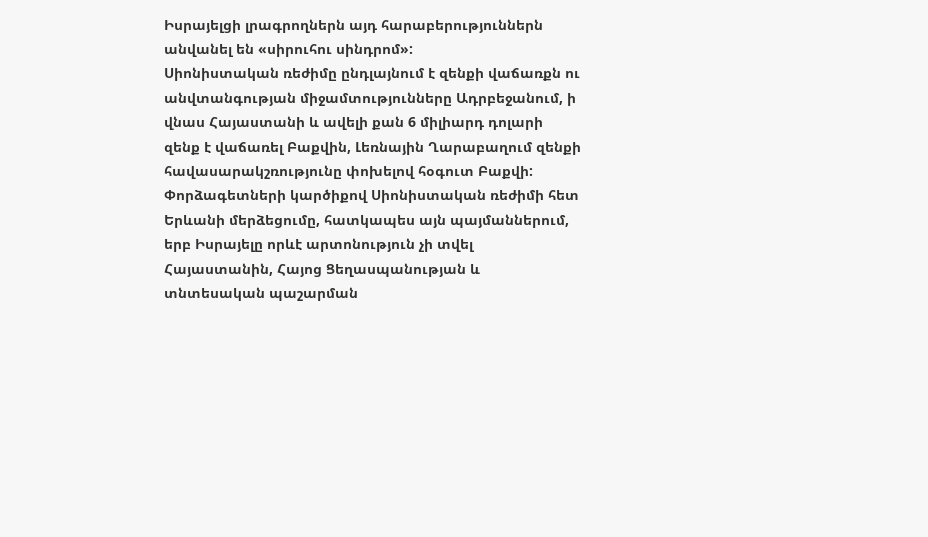Իսրայելցի լրագրողներն այդ հարաբերություններն անվանել են «սիրուհու սինդրոմ»:
Սիոնիստական ռեժիմը ընդլայնում է զենքի վաճառքն ու անվտանգության միջամտությունները Ադրբեջանում, ի վնաս Հայաստանի և ավելի քան 6 միլիարդ դոլարի զենք է վաճառել Բաքվին, Լեռնային Ղարաբաղում զենքի հավասարակշռությունը փոխելով հօգուտ Բաքվի:
Փորձագետների կարծիքով Սիոնիստական ռեժիմի հետ Երևանի մերձեցումը, հատկապես այն պայմաններում, երբ Իսրայելը որևէ արտոնություն չի տվել Հայաստանին, Հայոց Ցեղասպանության և տնտեսական պաշարման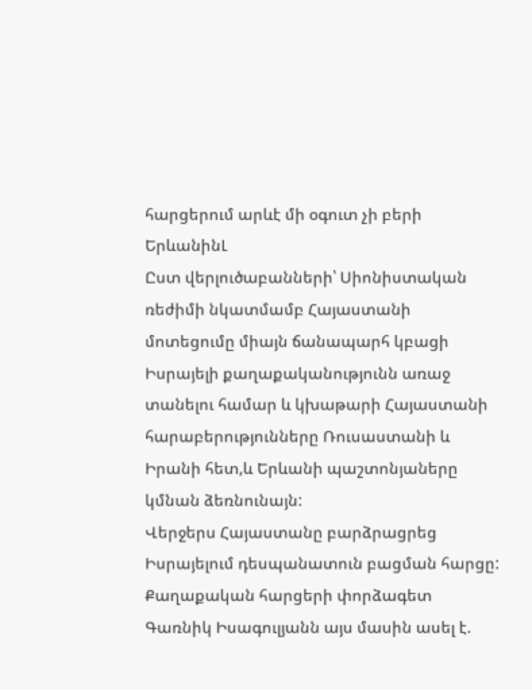հարցերում արևէ մի օգուտ չի բերի ԵրևանինԼ
Ըստ վերլուծաբանների՝ Սիոնիստական ռեժիմի նկատմամբ Հայաստանի մոտեցումը միայն ճանապարհ կբացի Իսրայելի քաղաքականությունն առաջ տանելու համար և կխաթարի Հայաստանի հարաբերությունները Ռուսաստանի և Իրանի հետ,և Երևանի պաշտոնյաները կմնան ձեռնունայն:
Վերջերս Հայաստանը բարձրացրեց Իսրայելում դեսպանատուն բացման հարցը:
Քաղաքական հարցերի փորձագետ Գառնիկ Իսագուլյանն այս մասին ասել է.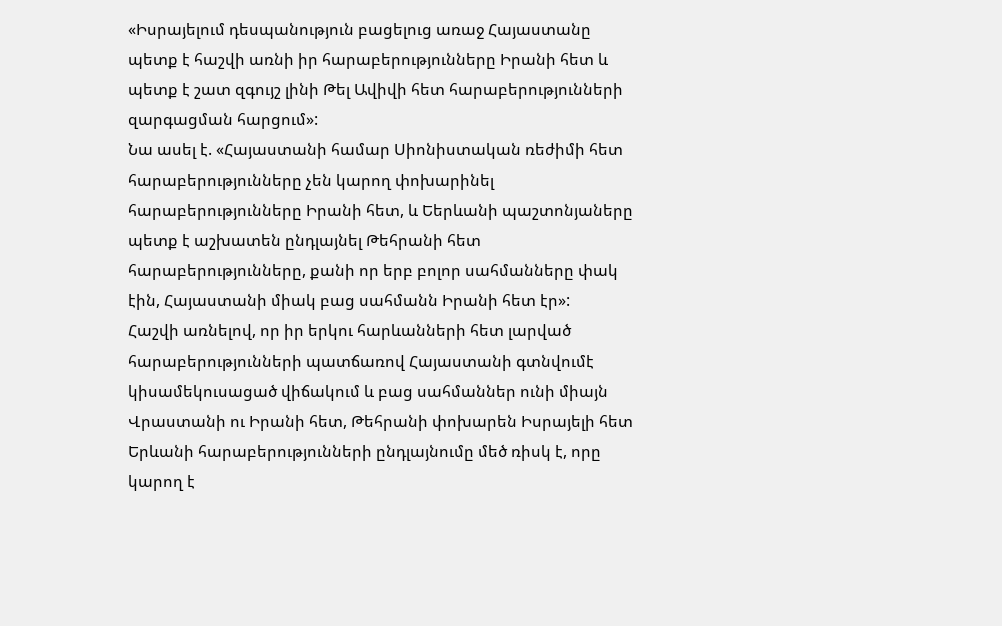«Իսրայելում դեսպանություն բացելուց առաջ Հայաստանը պետք է հաշվի առնի իր հարաբերությունները Իրանի հետ և պետք է շատ զգույշ լինի Թել Ավիվի հետ հարաբերությունների զարգացման հարցում»:
Նա ասել է. «Հայաստանի համար Սիոնիստական ռեժիմի հետ հարաբերությունները չեն կարող փոխարինել հարաբերությունները Իրանի հետ, և Եերևանի պաշտոնյաները պետք է աշխատեն ընդլայնել Թեհրանի հետ հարաբերությունները, քանի որ երբ բոլոր սահմանները փակ էին, Հայաստանի միակ բաց սահմանն Իրանի հետ էր»:
Հաշվի առնելով, որ իր երկու հարևանների հետ լարված հարաբերությունների պատճառով Հայաստանի գտնվումէ կիսամեկուսացած վիճակում և բաց սահմաններ ունի միայն Վրաստանի ու Իրանի հետ, Թեհրանի փոխարեն Իսրայելի հետ Երևանի հարաբերությունների ընդլայնումը մեծ ռիսկ է, որը կարող է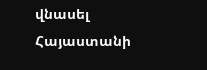վնասել Հայաստանի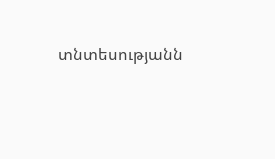տնտեսությանն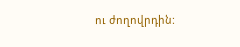ու ժողովրդին: